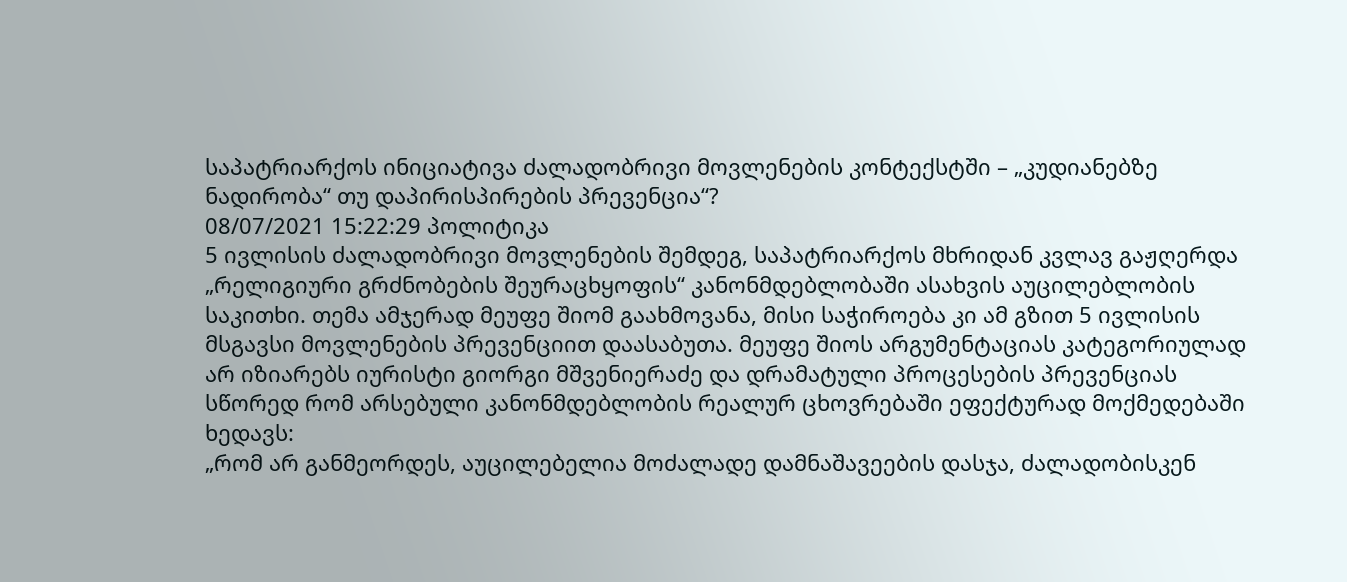საპატრიარქოს ინიციატივა ძალადობრივი მოვლენების კონტექსტში – „კუდიანებზე ნადირობა“ თუ დაპირისპირების პრევენცია“?
08/07/2021 15:22:29 პოლიტიკა
5 ივლისის ძალადობრივი მოვლენების შემდეგ, საპატრიარქოს მხრიდან კვლავ გაჟღერდა „რელიგიური გრძნობების შეურაცხყოფის“ კანონმდებლობაში ასახვის აუცილებლობის საკითხი. თემა ამჯერად მეუფე შიომ გაახმოვანა, მისი საჭიროება კი ამ გზით 5 ივლისის მსგავსი მოვლენების პრევენციით დაასაბუთა. მეუფე შიოს არგუმენტაციას კატეგორიულად არ იზიარებს იურისტი გიორგი მშვენიერაძე და დრამატული პროცესების პრევენციას სწორედ რომ არსებული კანონმდებლობის რეალურ ცხოვრებაში ეფექტურად მოქმედებაში ხედავს:
„რომ არ განმეორდეს, აუცილებელია მოძალადე დამნაშავეების დასჯა, ძალადობისკენ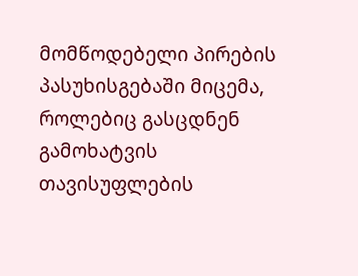მომწოდებელი პირების პასუხისგებაში მიცემა, როლებიც გასცდნენ გამოხატვის თავისუფლების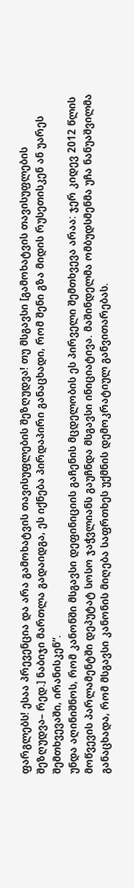ფარგლებს! ესაა პრევენცია და არა გამოხატვის თავისუფლების შეზღუდვა! თუ მსგავსი [გამოხატვის თავისუფლების შეზღუდვა– რედ.] ნაბიჯი მართლა გადაიდგა, ეს იქნება პირდაპირი განაცხადი, რომ შენი გზა მიდის რუსეთისკენ ან უარეს შემთხვევაში, ირანისკენ“.
უნდა აღინიშნოს, რომ კანონში მსგავსი დეფინიციის გაჩენის მცდელობის ეს პირველი შემთხვევა არაა: ჯერ კიდევ 2012 წლის მოწვევის პარლამენტში დეპუტატ სოსო ჯაჭვლიანს გაუჩნდა მსგავსი ინიციატივა. მაშინდელმა ომბუდსმენმა უჩა ნანუაშვილმა განაცხადა, რომ მსგავსი კანონის მიღება საფრთხეს უქმნის დემოკრატიულ განვითარებას.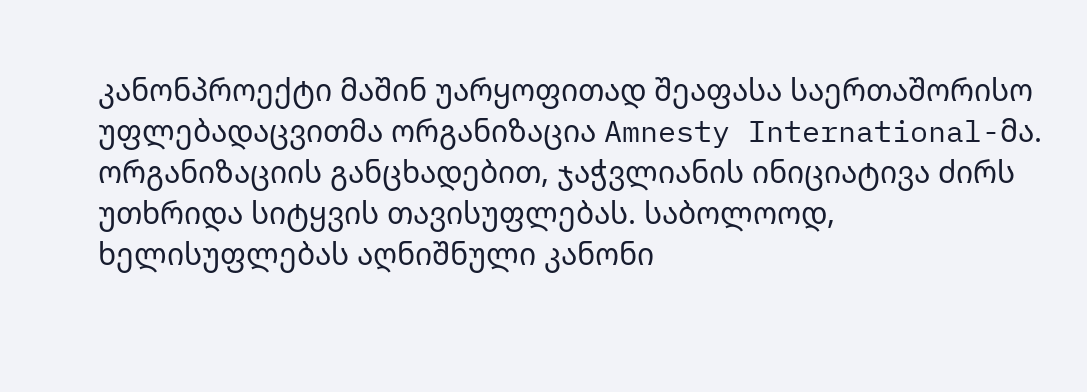კანონპროექტი მაშინ უარყოფითად შეაფასა საერთაშორისო უფლებადაცვითმა ორგანიზაცია Amnesty International-მა. ორგანიზაციის განცხადებით, ჯაჭვლიანის ინიციატივა ძირს უთხრიდა სიტყვის თავისუფლებას. საბოლოოდ, ხელისუფლებას აღნიშნული კანონი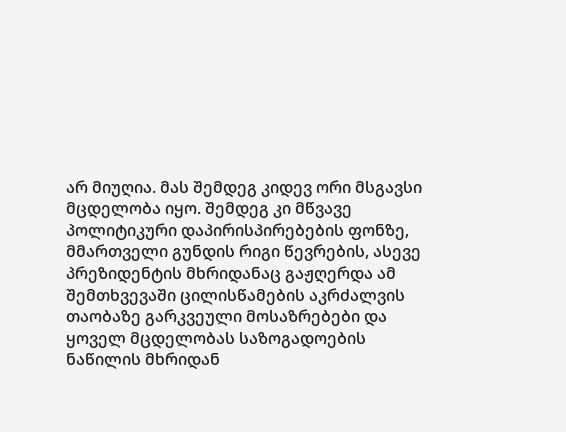არ მიუღია. მას შემდეგ კიდევ ორი მსგავსი მცდელობა იყო. შემდეგ კი მწვავე პოლიტიკური დაპირისპირებების ფონზე, მმართველი გუნდის რიგი წევრების, ასევე პრეზიდენტის მხრიდანაც გაჟღერდა ამ შემთხვევაში ცილისწამების აკრძალვის თაობაზე გარკვეული მოსაზრებები და ყოველ მცდელობას საზოგადოების ნაწილის მხრიდან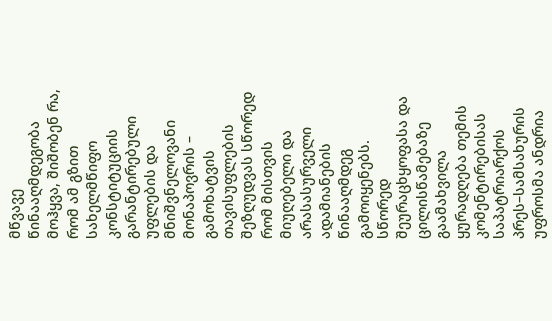მწვავე წინააღმდეგობა მოჰყვა, შიშობენ რა, რომ ამ გზით სახელმწიფო კონსტიტუციის გარანტირებული უფლების და მნიშვნელოვანი მონაპოვრის – გამოხატვის თავისუფლების შეზღუდვას სწორედ რომ მისთვის მიუღებელი და არასასურველი ადამიანების წინააღმდეგ გამოიყენებს.
სწორედ შეურაცხყოფასა და ცილისწამებაზე გაამახვილა ყურადღება თემის კომენტირებისას საპატრიარქოს პრეს–სამსახურის უფროსმა ანდრია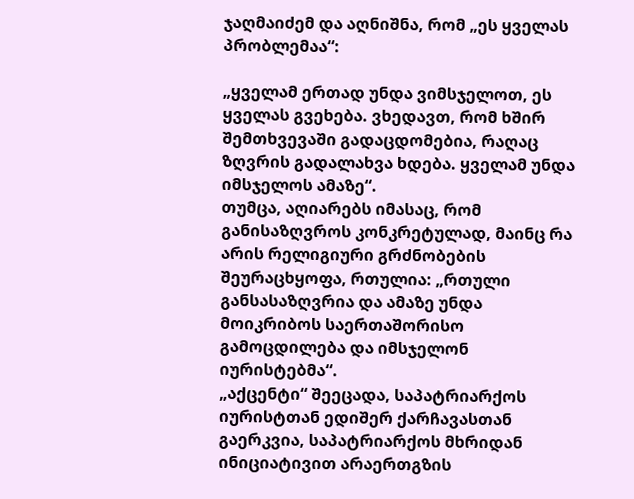ჯაღმაიძემ და აღნიშნა, რომ „ეს ყველას პრობლემაა“:

„ყველამ ერთად უნდა ვიმსჯელოთ, ეს ყველას გვეხება. ვხედავთ, რომ ხშირ შემთხვევაში გადაცდომებია, რაღაც ზღვრის გადალახვა ხდება. ყველამ უნდა იმსჯელოს ამაზე“.
თუმცა, აღიარებს იმასაც, რომ განისაზღვროს კონკრეტულად, მაინც რა არის რელიგიური გრძნობების შეურაცხყოფა, რთულია: „რთული განსასაზღვრია და ამაზე უნდა მოიკრიბოს საერთაშორისო გამოცდილება და იმსჯელონ იურისტებმა“.
„აქცენტი“ შეეცადა, საპატრიარქოს იურისტთან ედიშერ ქარჩავასთან გაერკვია, საპატრიარქოს მხრიდან ინიციატივით არაერთგზის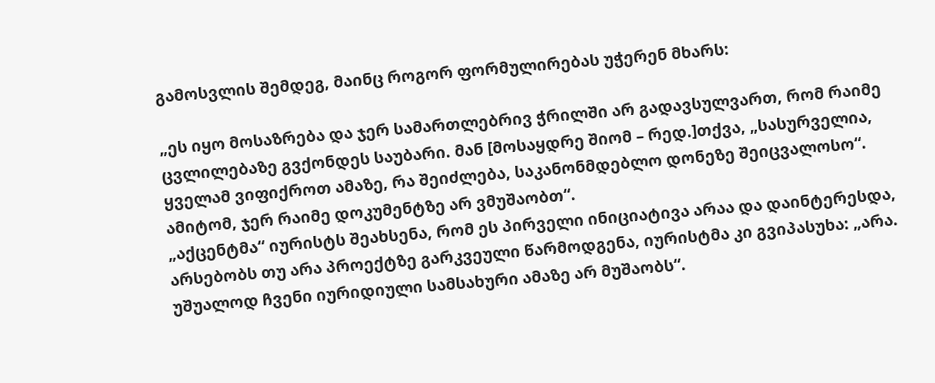გამოსვლის შემდეგ, მაინც როგორ ფორმულირებას უჭერენ მხარს:

„ეს იყო მოსაზრება და ჯერ სამართლებრივ ჭრილში არ გადავსულვართ, რომ რაიმე ცვლილებაზე გვქონდეს საუბარი. მან [მოსაყდრე შიომ – რედ.]თქვა, „სასურველია, ყველამ ვიფიქროთ ამაზე, რა შეიძლება, საკანონმდებლო დონეზე შეიცვალოსო“. ამიტომ, ჯერ რაიმე დოკუმენტზე არ ვმუშაობთ“.
„აქცენტმა“ იურისტს შეახსენა, რომ ეს პირველი ინიციატივა არაა და დაინტერესდა, არსებობს თუ არა პროექტზე გარკვეული წარმოდგენა, იურისტმა კი გვიპასუხა: „არა. უშუალოდ ჩვენი იურიდიული სამსახური ამაზე არ მუშაობს“.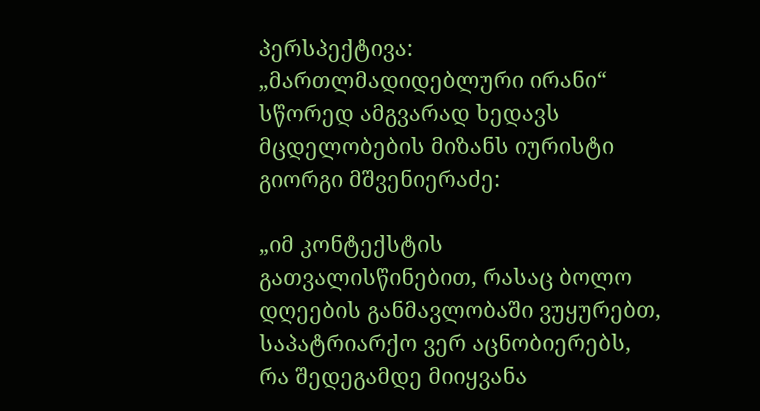პერსპექტივა: „მართლმადიდებლური ირანი“
სწორედ ამგვარად ხედავს მცდელობების მიზანს იურისტი გიორგი მშვენიერაძე:

„იმ კონტექსტის გათვალისწინებით, რასაც ბოლო დღეების განმავლობაში ვუყურებთ, საპატრიარქო ვერ აცნობიერებს, რა შედეგამდე მიიყვანა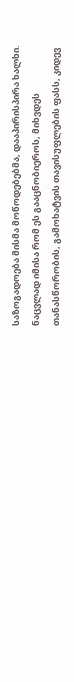საზოგადოება მისმა მოწოდებებმა, დააპირისპირა ხალხი. ნაცვლად იმისა რომ ეს გააცნობიეროს, მიხვდეს თანასწორობის, გამოხატვის თავისუფლების ფასს, კიდევ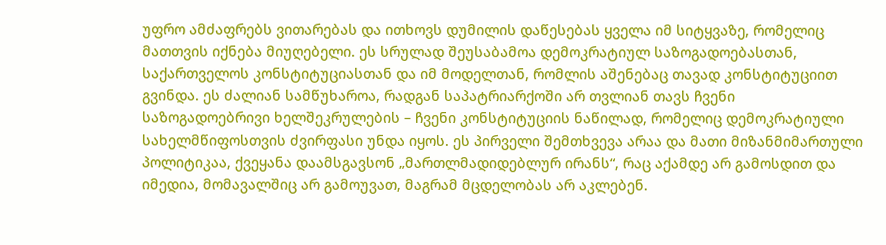უფრო ამძაფრებს ვითარებას და ითხოვს დუმილის დაწესებას ყველა იმ სიტყვაზე, რომელიც მათთვის იქნება მიუღებელი. ეს სრულად შეუსაბამოა დემოკრატიულ საზოგადოებასთან, საქართველოს კონსტიტუციასთან და იმ მოდელთან, რომლის აშენებაც თავად კონსტიტუციით გვინდა. ეს ძალიან სამწუხაროა, რადგან საპატრიარქოში არ თვლიან თავს ჩვენი საზოგადოებრივი ხელშეკრულების – ჩვენი კონსტიტუციის ნაწილად, რომელიც დემოკრატიული სახელმწიფოსთვის ძვირფასი უნდა იყოს. ეს პირველი შემთხვევა არაა და მათი მიზანმიმართული პოლიტიკაა, ქვეყანა დაამსგავსონ „მართლმადიდებლურ ირანს“, რაც აქამდე არ გამოსდით და იმედია, მომავალშიც არ გამოუვათ, მაგრამ მცდელობას არ აკლებენ.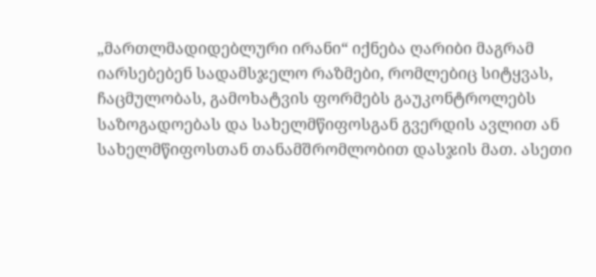„მართლმადიდებლური ირანი“ იქნება ღარიბი მაგრამ იარსებებენ სადამსჯელო რაზმები, რომლებიც სიტყვას, ჩაცმულობას, გამოხატვის ფორმებს გაუკონტროლებს საზოგადოებას და სახელმწიფოსგან გვერდის ავლით ან სახელმწიფოსთან თანამშრომლობით დასჯის მათ. ასეთი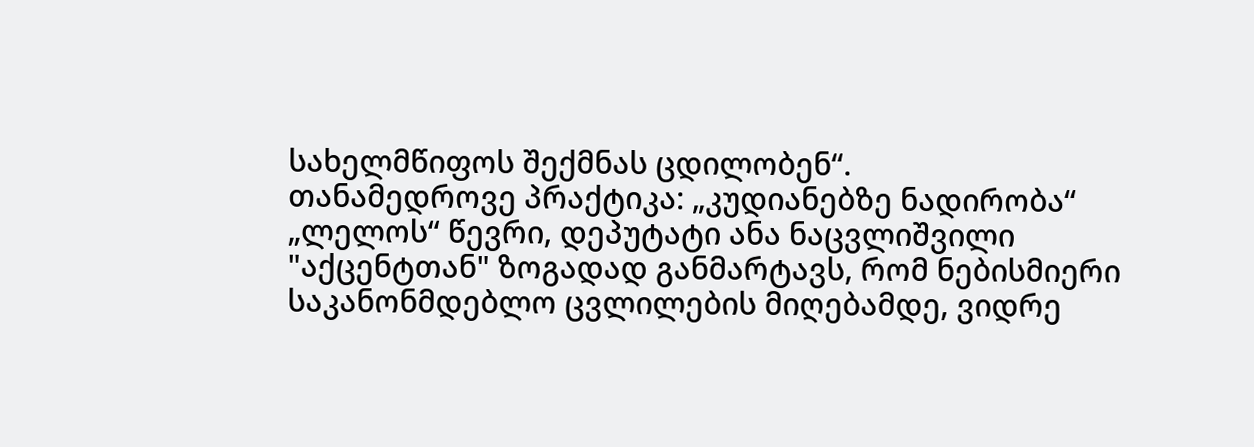სახელმწიფოს შექმნას ცდილობენ“.
თანამედროვე პრაქტიკა: „კუდიანებზე ნადირობა“
„ლელოს“ წევრი, დეპუტატი ანა ნაცვლიშვილი "აქცენტთან" ზოგადად განმარტავს, რომ ნებისმიერი საკანონმდებლო ცვლილების მიღებამდე, ვიდრე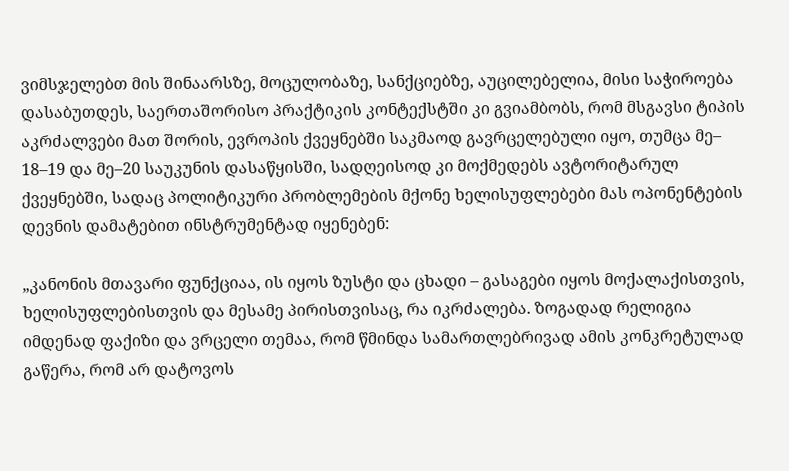ვიმსჯელებთ მის შინაარსზე, მოცულობაზე, სანქციებზე, აუცილებელია, მისი საჭიროება დასაბუთდეს, საერთაშორისო პრაქტიკის კონტექსტში კი გვიამბობს, რომ მსგავსი ტიპის აკრძალვები მათ შორის, ევროპის ქვეყნებში საკმაოდ გავრცელებული იყო, თუმცა მე– 18–19 და მე–20 საუკუნის დასაწყისში, სადღეისოდ კი მოქმედებს ავტორიტარულ ქვეყნებში, სადაც პოლიტიკური პრობლემების მქონე ხელისუფლებები მას ოპონენტების დევნის დამატებით ინსტრუმენტად იყენებენ:

„კანონის მთავარი ფუნქციაა, ის იყოს ზუსტი და ცხადი – გასაგები იყოს მოქალაქისთვის, ხელისუფლებისთვის და მესამე პირისთვისაც, რა იკრძალება. ზოგადად რელიგია იმდენად ფაქიზი და ვრცელი თემაა, რომ წმინდა სამართლებრივად ამის კონკრეტულად გაწერა, რომ არ დატოვოს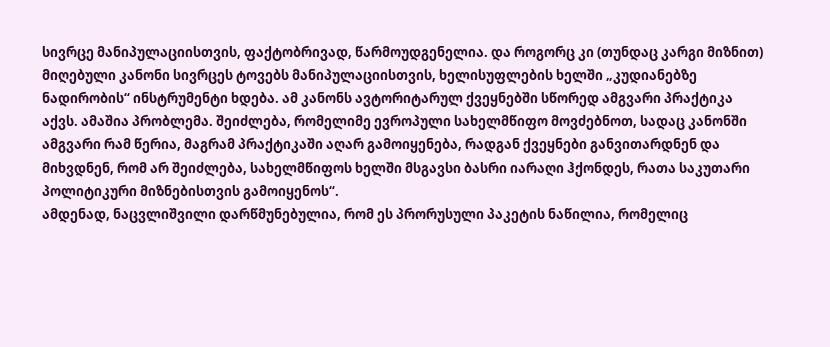სივრცე მანიპულაციისთვის, ფაქტობრივად, წარმოუდგენელია. და როგორც კი (თუნდაც კარგი მიზნით) მიღებული კანონი სივრცეს ტოვებს მანიპულაციისთვის, ხელისუფლების ხელში „კუდიანებზე ნადირობის“ ინსტრუმენტი ხდება. ამ კანონს ავტორიტარულ ქვეყნებში სწორედ ამგვარი პრაქტიკა აქვს. ამაშია პრობლემა. შეიძლება, რომელიმე ევროპული სახელმწიფო მოვძებნოთ, სადაც კანონში ამგვარი რამ წერია, მაგრამ პრაქტიკაში აღარ გამოიყენება, რადგან ქვეყნები განვითარდნენ და მიხვდნენ, რომ არ შეიძლება, სახელმწიფოს ხელში მსგავსი ბასრი იარაღი ჰქონდეს, რათა საკუთარი პოლიტიკური მიზნებისთვის გამოიყენოს“.
ამდენად, ნაცვლიშვილი დარწმუნებულია, რომ ეს პრორუსული პაკეტის ნაწილია, რომელიც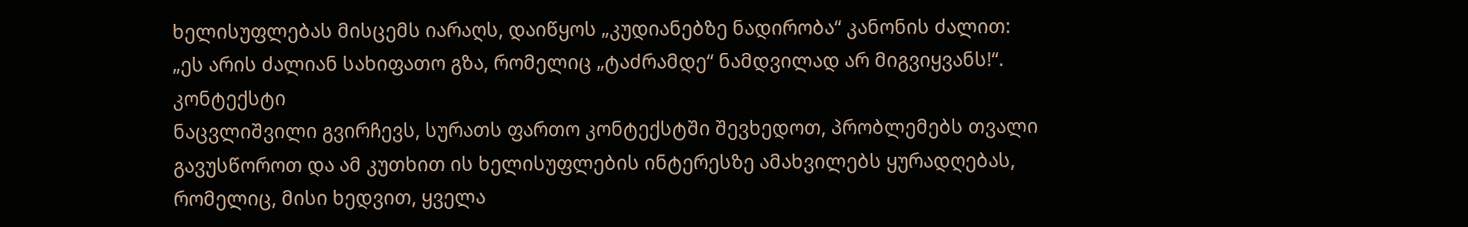ხელისუფლებას მისცემს იარაღს, დაიწყოს „კუდიანებზე ნადირობა“ კანონის ძალით:
„ეს არის ძალიან სახიფათო გზა, რომელიც „ტაძრამდე“ ნამდვილად არ მიგვიყვანს!“.
კონტექსტი
ნაცვლიშვილი გვირჩევს, სურათს ფართო კონტექსტში შევხედოთ, პრობლემებს თვალი გავუსწოროთ და ამ კუთხით ის ხელისუფლების ინტერესზე ამახვილებს ყურადღებას, რომელიც, მისი ხედვით, ყველა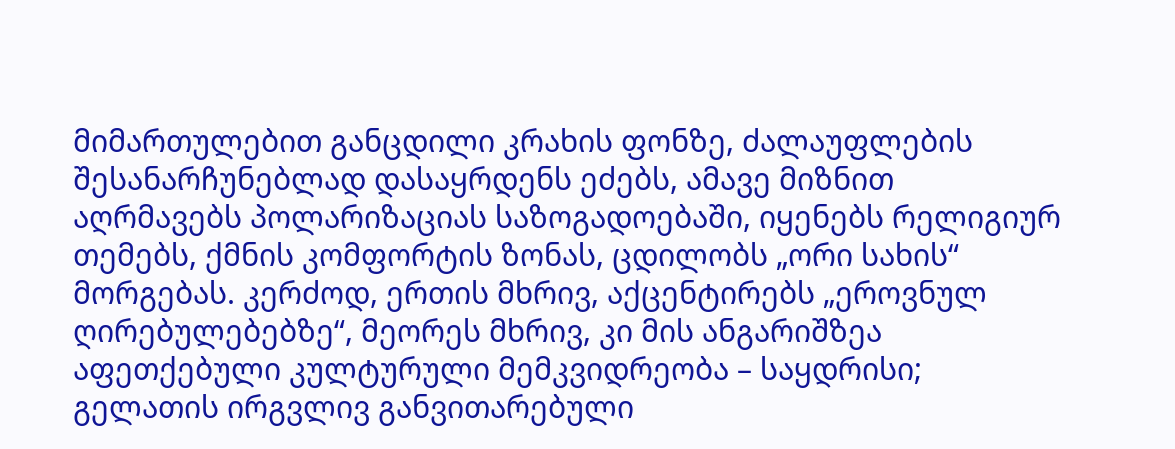მიმართულებით განცდილი კრახის ფონზე, ძალაუფლების შესანარჩუნებლად დასაყრდენს ეძებს, ამავე მიზნით აღრმავებს პოლარიზაციას საზოგადოებაში, იყენებს რელიგიურ თემებს, ქმნის კომფორტის ზონას, ცდილობს „ორი სახის“ მორგებას. კერძოდ, ერთის მხრივ, აქცენტირებს „ეროვნულ ღირებულებებზე“, მეორეს მხრივ, კი მის ანგარიშზეა აფეთქებული კულტურული მემკვიდრეობა – საყდრისი; გელათის ირგვლივ განვითარებული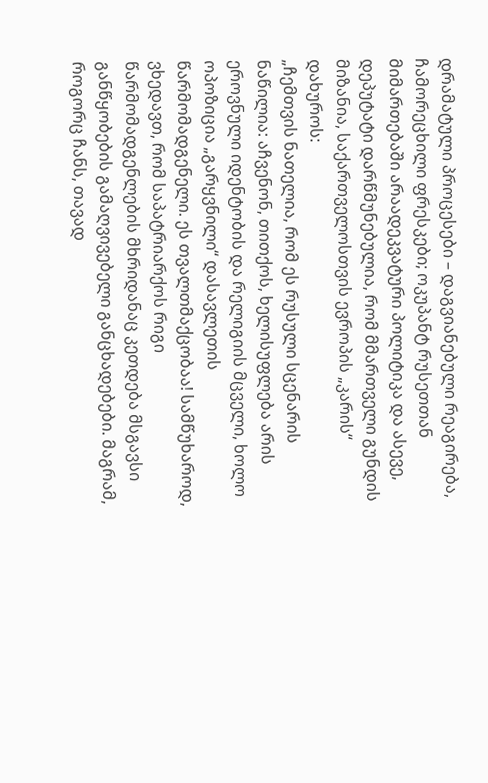დრამატული პროცესები – დაგვიანებული რეაგირება, ჩამორეცხილი ფრესკები; ოკუპანტ რუსეთთან მიმართებაში არაადეკვატური პოლიტიკა და ასევე, დეპუტატი დარწმუნებულია, რომ მმართველი გუნდის მიზანია, საქართველოსთვის ევროპის „კარის“ დახუროს:
„ჩემთვის ნათელია, რომ ეს რუსული სცენარის ნაწილია: აჩვენონ, თითქოს, ხელისუფლება არის ეროვნული იდენტობის და რელიგიის მცველი, ხოლო ოპოზიცია „გარყვნილი“ დასავლეთის წარმომადგენელი. ეს თვალთმაქცობაა! სამწუხაროდ, ვხედავთ, რომ საპატრიარქოს რიგი წარმომადგენლების მხრიდანაც კეთდება მსგავსი განწყობების გამაღვივებელი განცხადებები. მაგრამ, როგორც ჩანს, თავად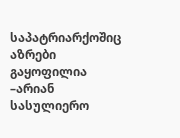საპატრიარქოშიც აზრები გაყოფილია –არიან სასულიერო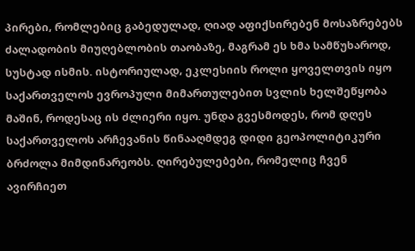პირები, რომლებიც გაბედულად, ღიად აფიქსირებენ მოსაზრებებს ძალადობის მიუღებლობის თაობაზე, მაგრამ ეს ხმა სამწუხაროდ, სუსტად ისმის. ისტორიულად, ეკლესიის როლი ყოველთვის იყო საქართველოს ევროპული მიმართულებით სვლის ხელშეწყობა მაშინ, როდესაც ის ძლიერი იყო. უნდა გვესმოდეს, რომ დღეს საქართველოს არჩევანის წინააღმდეგ დიდი გეოპოლიტიკური ბრძოლა მიმდინარეობს. ღირებულებები, რომელიც ჩვენ ავირჩიეთ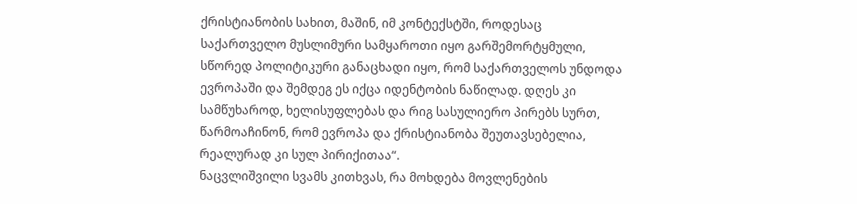ქრისტიანობის სახით, მაშინ, იმ კონტექსტში, როდესაც საქართველო მუსლიმური სამყაროთი იყო გარშემორტყმული, სწორედ პოლიტიკური განაცხადი იყო, რომ საქართველოს უნდოდა ევროპაში და შემდეგ ეს იქცა იდენტობის ნაწილად. დღეს კი სამწუხაროდ, ხელისუფლებას და რიგ სასულიერო პირებს სურთ, წარმოაჩინონ, რომ ევროპა და ქრისტიანობა შეუთავსებელია, რეალურად კი სულ პირიქითაა“.
ნაცვლიშვილი სვამს კითხვას, რა მოხდება მოვლენების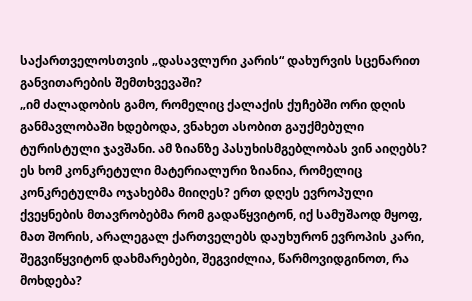საქართველოსთვის „დასავლური კარის“ დახურვის სცენარით განვითარების შემთხვევაში?
„იმ ძალადობის გამო, რომელიც ქალაქის ქუჩებში ორი დღის განმავლობაში ხდებოდა, ვნახეთ ასობით გაუქმებული ტურისტული ჯავშანი. ამ ზიანზე პასუხისმგებლობას ვინ აიღებს? ეს ხომ კონკრეტული მატერიალური ზიანია, რომელიც კონკრეტულმა ოჯახებმა მიიღეს? ერთ დღეს ევროპული ქვეყნების მთავრობებმა რომ გადაწყვიტონ, იქ სამუშაოდ მყოფ, მათ შორის, არალეგალ ქართველებს დაუხურონ ევროპის კარი, შეგვიწყვიტონ დახმარებები, შეგვიძლია, წარმოვიდგინოთ, რა მოხდება?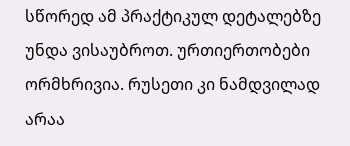სწორედ ამ პრაქტიკულ დეტალებზე უნდა ვისაუბროთ. ურთიერთობები ორმხრივია. რუსეთი კი ნამდვილად არაა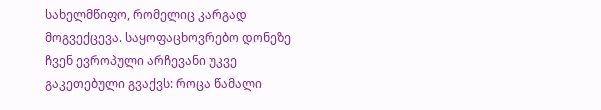სახელმწიფო, რომელიც კარგად მოგვექცევა. საყოფაცხოვრებო დონეზე ჩვენ ევროპული არჩევანი უკვე გაკეთებული გვაქვს: როცა წამალი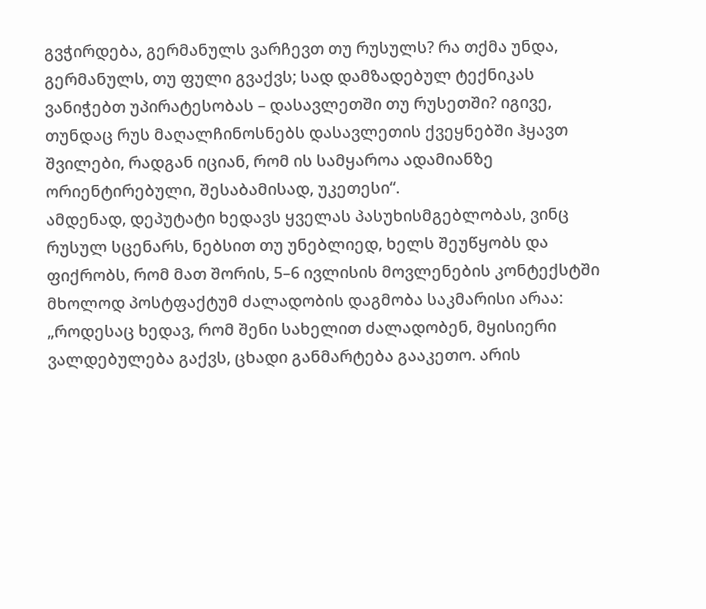გვჭირდება, გერმანულს ვარჩევთ თუ რუსულს? რა თქმა უნდა, გერმანულს, თუ ფული გვაქვს; სად დამზადებულ ტექნიკას ვანიჭებთ უპირატესობას – დასავლეთში თუ რუსეთში? იგივე, თუნდაც რუს მაღალჩინოსნებს დასავლეთის ქვეყნებში ჰყავთ შვილები, რადგან იციან, რომ ის სამყაროა ადამიანზე ორიენტირებული, შესაბამისად, უკეთესი“.
ამდენად, დეპუტატი ხედავს ყველას პასუხისმგებლობას, ვინც რუსულ სცენარს, ნებსით თუ უნებლიედ, ხელს შეუწყობს და ფიქრობს, რომ მათ შორის, 5–6 ივლისის მოვლენების კონტექსტში მხოლოდ პოსტფაქტუმ ძალადობის დაგმობა საკმარისი არაა:
„როდესაც ხედავ, რომ შენი სახელით ძალადობენ, მყისიერი ვალდებულება გაქვს, ცხადი განმარტება გააკეთო. არის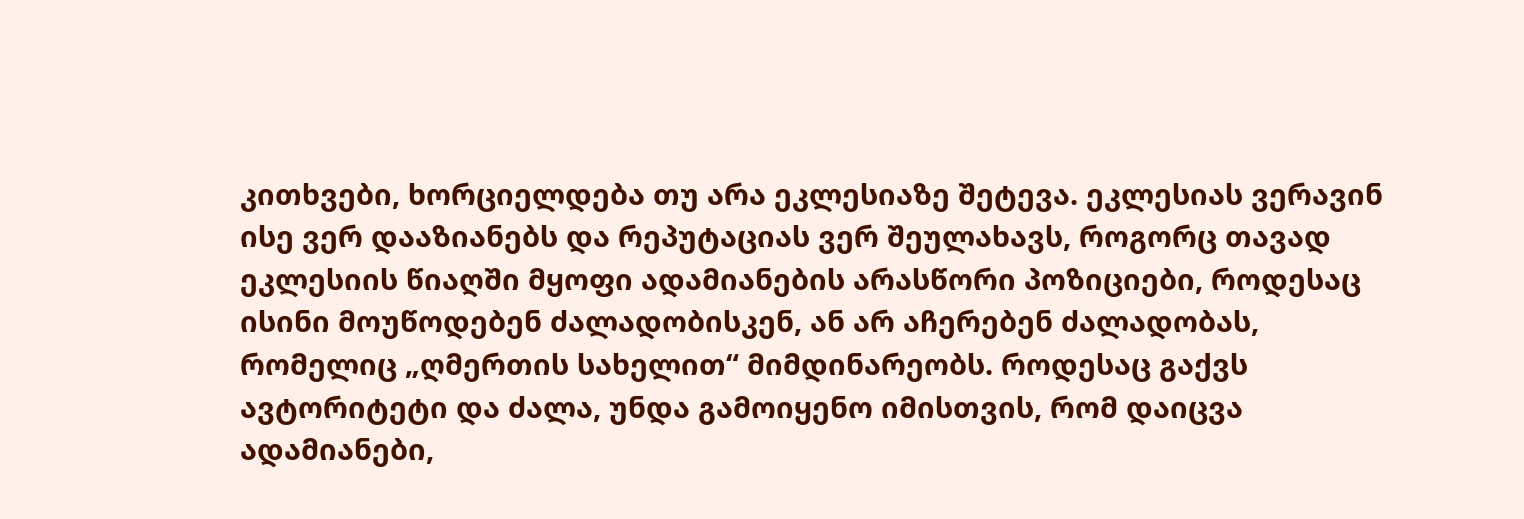კითხვები, ხორციელდება თუ არა ეკლესიაზე შეტევა. ეკლესიას ვერავინ ისე ვერ დააზიანებს და რეპუტაციას ვერ შეულახავს, როგორც თავად ეკლესიის წიაღში მყოფი ადამიანების არასწორი პოზიციები, როდესაც ისინი მოუწოდებენ ძალადობისკენ, ან არ აჩერებენ ძალადობას, რომელიც „ღმერთის სახელით“ მიმდინარეობს. როდესაც გაქვს ავტორიტეტი და ძალა, უნდა გამოიყენო იმისთვის, რომ დაიცვა ადამიანები,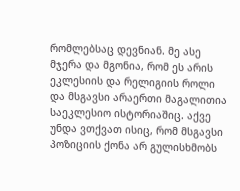რომლებსაც დევნიან. მე ასე მჯერა და მგონია, რომ ეს არის ეკლესიის და რელიგიის როლი და მსგავსი არაერთი მაგალითია საეკლესიო ისტორიაშიც. აქვე უნდა ვთქვათ ისიც, რომ მსგავსი პოზიციის ქონა არ გულისხმობს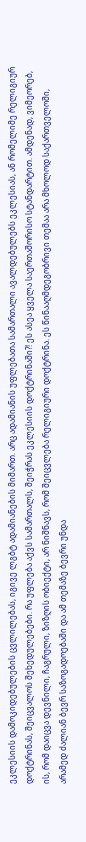ეკლესიის დამოკიდებულების ცვლილებას, იგივე ლგბტ ადამიანების მიმართ. არც ადამიანის უფლებათა სამართალი ავალდებულებს ეკლესიას, ან რომელიმე რელიგიურ დოქტრინას, შეიცვალოს შეხედულებები. რა უფლება აქვს სამართალს, შეიჭრას ეკლესიის დოქტრინაში?! ეს ასეა ყველა საერთაშორისო სტანდარტით. ამდენად, ვიმეორებ, ის, რომ დაიცვა დევნილი, ჩაგრული, ზიზღის ობიექტი, არ ნიშნავს, რომ შეიცვლება რელიგიური დოქტრინა. ეს წინააღმდეგობრივი თემაა არა მხოლოდ საქართველოში, არამედ ძალიან ბევრ საზოგადოებაში და ამ თემაზე ბევრი უნდა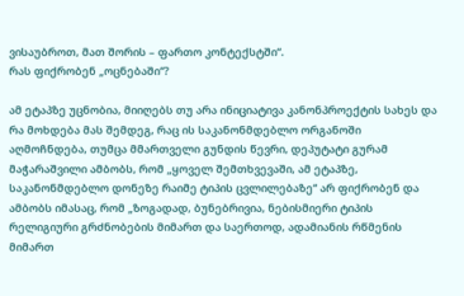ვისაუბროთ, მათ შორის – ფართო კონტექსტში“.
რას ფიქრობენ „ოცნებაში“?

ამ ეტაპზე უცნობია, მიიღებს თუ არა ინიციატივა კანონპროექტის სახეს და რა მოხდება მას შემდეგ, რაც ის საკანონმდებლო ორგანოში აღმოჩნდება, თუმცა მმართველი გუნდის წევრი, დეპუტატი გურამ მაჭარაშვილი ამბობს, რომ „ყოველ შემთხვევაში, ამ ეტაპზე, საკანონმდებლო დონეზე რაიმე ტიპის ცვლილებაზე“ არ ფიქრობენ და ამბობს იმასაც, რომ „ზოგადად, ბუნებრივია, ნებისმიერი ტიპის რელიგიური გრძნობების მიმართ და საერთოდ, ადამიანის რწმენის მიმართ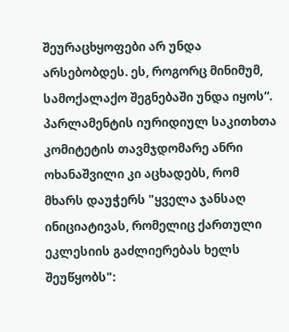შეურაცხყოფები არ უნდა არსებობდეს. ეს, როგორც მინიმუმ, სამოქალაქო შეგნებაში უნდა იყოს“.
პარლამენტის იურიდიულ საკითხთა კომიტეტის თავმჯდომარე ანრი ოხანაშვილი კი აცხადებს, რომ მხარს დაუჭერს "ყველა ჯანსაღ ინიციატივას, რომელიც ქართული ეკლესიის გაძლიერებას ხელს შეუწყობს":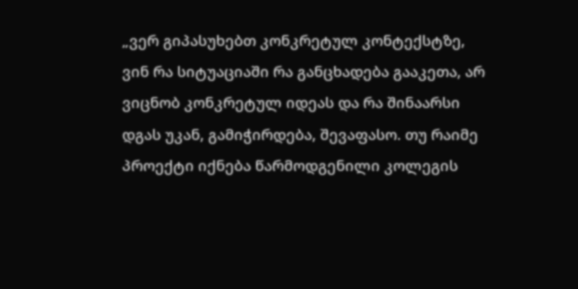„ვერ გიპასუხებთ კონკრეტულ კონტექსტზე, ვინ რა სიტუაციაში რა განცხადება გააკეთა, არ ვიცნობ კონკრეტულ იდეას და რა შინაარსი დგას უკან, გამიჭირდება, შევაფასო. თუ რაიმე პროექტი იქნება წარმოდგენილი კოლეგის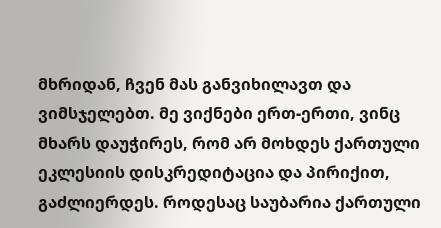მხრიდან, ჩვენ მას განვიხილავთ და ვიმსჯელებთ. მე ვიქნები ერთ-ერთი, ვინც მხარს დაუჭირეს, რომ არ მოხდეს ქართული ეკლესიის დისკრედიტაცია და პირიქით, გაძლიერდეს. როდესაც საუბარია ქართული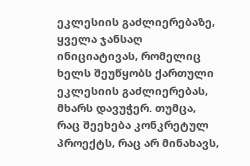ეკლესიის გაძლიერებაზე, ყველა ჯანსაღ ინიციატივას, რომელიც ხელს შეუწყობს ქართული ეკლესიის გაძლიერებას, მხარს დავუჭერ. თუმცა, რაც შეეხება კონკრეტულ პროექტს, რაც არ მინახავს,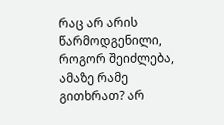რაც არ არის წარმოდგენილი, როგორ შეიძლება, ამაზე რამე გითხრათ? არ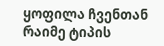ყოფილა ჩვენთან რაიმე ტიპის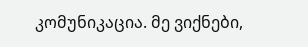კომუნიკაცია. მე ვიქნები,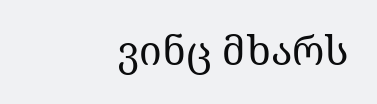ვინც მხარს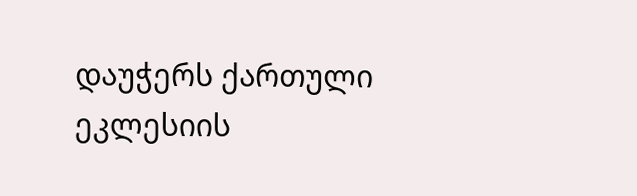დაუჭერს ქართული ეკლესიის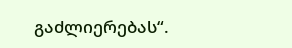გაძლიერებას“.